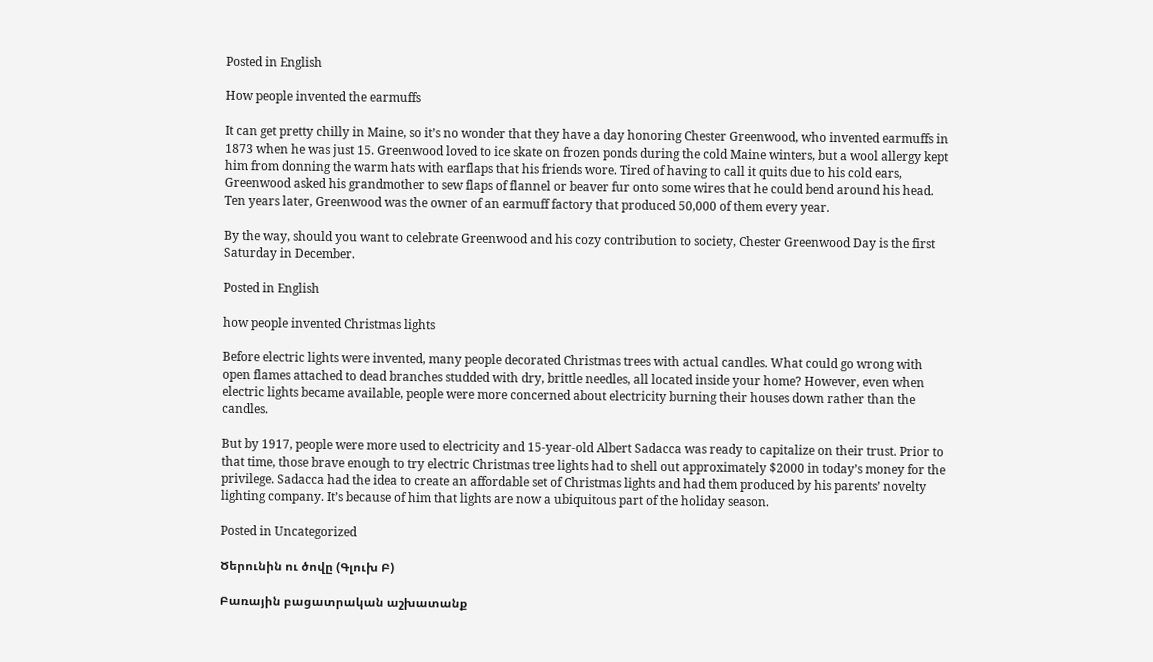Posted in English

How people invented the earmuffs

It can get pretty chilly in Maine, so it’s no wonder that they have a day honoring Chester Greenwood, who invented earmuffs in 1873 when he was just 15. Greenwood loved to ice skate on frozen ponds during the cold Maine winters, but a wool allergy kept him from donning the warm hats with earflaps that his friends wore. Tired of having to call it quits due to his cold ears, Greenwood asked his grandmother to sew flaps of flannel or beaver fur onto some wires that he could bend around his head. Ten years later, Greenwood was the owner of an earmuff factory that produced 50,000 of them every year.

By the way, should you want to celebrate Greenwood and his cozy contribution to society, Chester Greenwood Day is the first Saturday in December.

Posted in English

how people invented Christmas lights

Before electric lights were invented, many people decorated Christmas trees with actual candles. What could go wrong with open flames attached to dead branches studded with dry, brittle needles, all located inside your home? However, even when electric lights became available, people were more concerned about electricity burning their houses down rather than the candles.

But by 1917, people were more used to electricity and 15-year-old Albert Sadacca was ready to capitalize on their trust. Prior to that time, those brave enough to try electric Christmas tree lights had to shell out approximately $2000 in today’s money for the privilege. Sadacca had the idea to create an affordable set of Christmas lights and had them produced by his parents’ novelty lighting company. It’s because of him that lights are now a ubiquitous part of the holiday season.

Posted in Uncategorized

Ծերունին ու ծովը (Գլուխ Բ)

Բառային բացատրական աշխատանք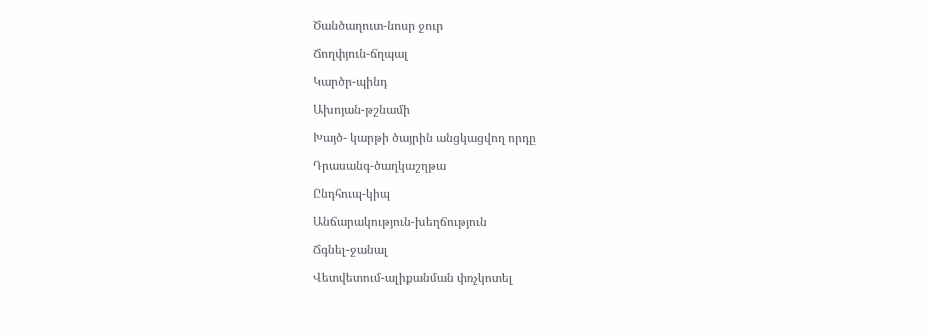Ծանծաղուտ-նոսր ջուր

Ճողփյուն-ճղպալ

Կարծր-պինդ

Ախոյան-թշնամի

Խայծ- կարթի ծայրին անցկացվող որդը

Դրասանգ-ծաղկաշղթա

Ընդհուպ-կիպ

Անճարակություն-խեղճություն

Ճգնել-ջանալ

Վետվետում-ալիքանման փռչկոտել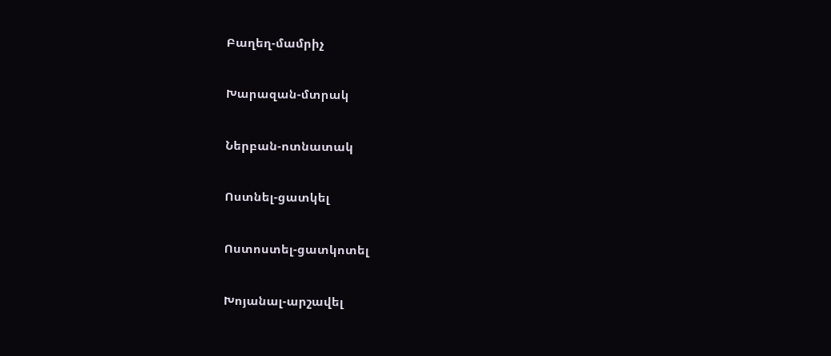Բաղեղ-մամրիչ

Խարազան-մտրակ

Ներբան-ոտնատակ

Ոստնել-ցատկել

Ոստոստել-ցատկոտել

Խոյանալ-արշավել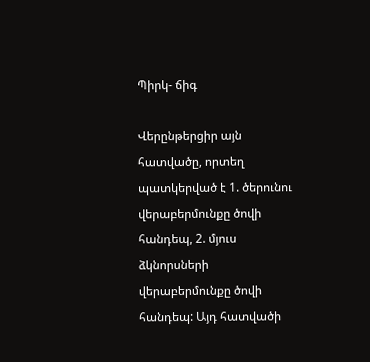Պիրկ- ճիգ

Վերընթերցիր այն հատվածը, որտեղ պատկերված է 1. ծերունու վերաբերմունքը ծովի հանդեպ, 2. մյուս ձկնորսների վերաբերմունքը ծովի հանդեպ: Այդ հատվածի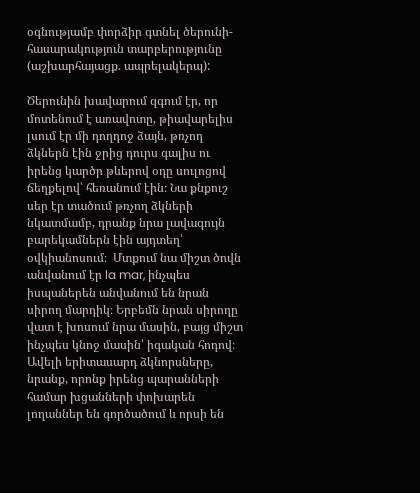օգնությամբ փորձիր գտնել ծերունի-հասարակություն տարբերությունը (աշխարհայացք. ապրելակերպ):

Ծերունին խավարում զգում էր, որ մոտենում է առավոտը, թիավարելիս լսում էր մի դողդոջ ձայն, թռչող ձկներն էին ջրից դուրս գալիս ու իրենց կարծր թևերով օդը սուլոցով ճեղքելով՝ հեռանում էին։ Նա քնքուշ սեր էր տածում թռչող ձկների նկատմամբ, դրանք նրա լավագույն բարեկամներն էին այդտեղ՝ օվկիանոսում։  Մտքում նա միշտ ծովն անվանում էր la mar, ինչպես իսպաներեն անվանում են նրան սիրող մարդիկ։ Երբեմն նրան սիրողը վատ է խոսում նրա մասին, բայց միշտ ինչպես կնոջ մասին՝ իգական հոդով։ Ավելի երիտասարդ ձկնորսները, նրանք, որոնք իրենց պարանների համար խցանների փոխարեն լողաններ են գործածում և որսի են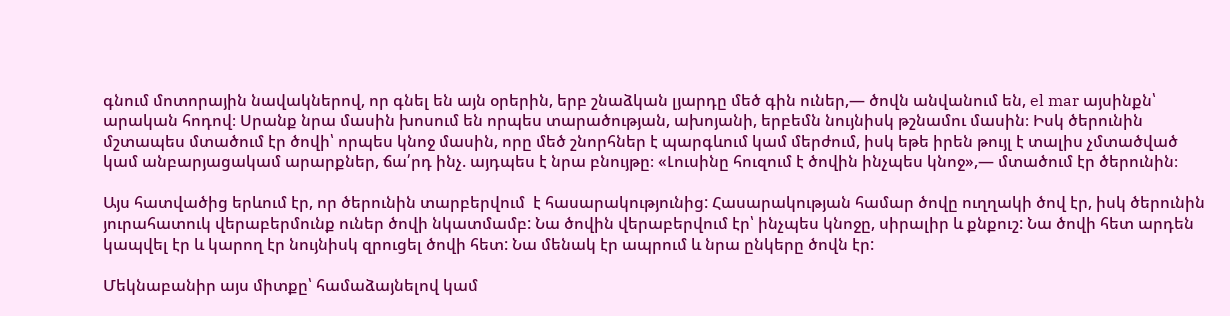գնում մոտորային նավակներով, որ գնել են այն օրերին, երբ շնաձկան լյարդը մեծ գին ուներ,— ծովն անվանում են, el mar այսինքն՝ արական հոդով։ Սրանք նրա մասին խոսում են որպես տարածության, ախոյանի, երբեմն նույնիսկ թշնամու մասին։ Իսկ ծերունին մշտապես մտածում էր ծովի՝ որպես կնոջ մասին, որը մեծ շնորհներ է պարգևում կամ մերժում, իսկ եթե իրեն թույլ է տալիս չմտածված կամ անբարյացակամ արարքներ, ճա՛րդ ինչ. այդպես է նրա բնույթը։ «Լուսինը հուզում է ծովին ինչպես կնոջ»,— մտածում էր ծերունին։

Այս հատվածից երևում էր, որ ծերունին տարբերվում  է հասարակությունից: Հասարակության համար ծովը ուղղակի ծով էր, իսկ ծերունին յուրահատուկ վերաբերմունք ուներ ծովի նկատմամբ: Նա ծովին վերաբերվում էր՝ ինչպես կնոջը, սիրալիր և քնքուշ: Նա ծովի հետ արդեն կապվել էր և կարող էր նույնիսկ զրուցել ծովի հետ: Նա մենակ էր ապրում և նրա ընկերը ծովն էր:

Մեկնաբանիր այս միտքը՝ համաձայնելով կամ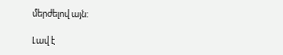մերժելով այն:

Լավ է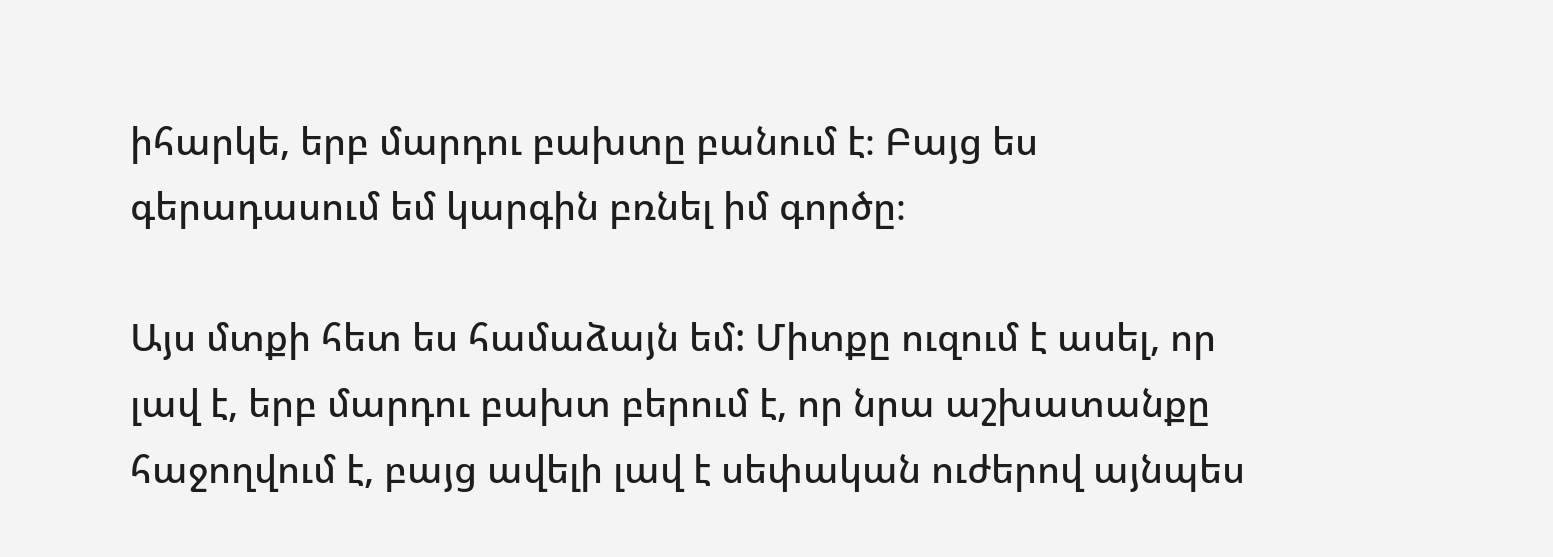իհարկե, երբ մարդու բախտը բանում է։ Բայց ես գերադասում եմ կարգին բռնել իմ գործը։

Այս մտքի հետ ես համաձայն եմ: Միտքը ուզում է ասել, որ լավ է, երբ մարդու բախտ բերում է, որ նրա աշխատանքը հաջողվում է, բայց ավելի լավ է սեփական ուժերով այնպես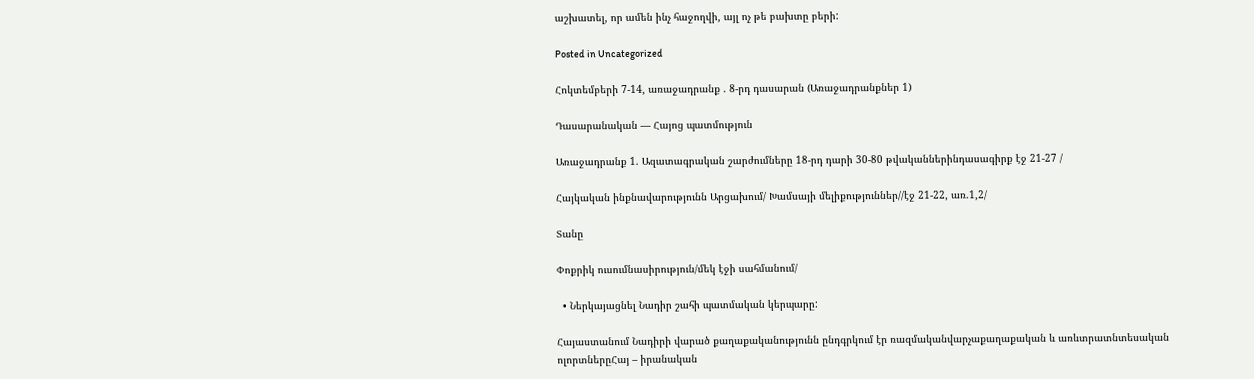աշխատել, որ ամեն ինչ հաջողվի, այլ ոչ թե բախտը բերի:

Posted in Uncategorized

Հոկտեմբերի 7-14, առաջադրանք . 8-րդ դասարան (Առաջադրանքներ 1)

Դասարանական — Հայոց պատմություն

Առաջադրանք 1. Ազատագրական շարժումները 18-րդ դարի 30-80 թվականներինդասագիրք էջ 21-27 /

Հայկական ինքնավարությունն Արցախում/ Խամսայի մելիքություններ//էջ 21-22, առ.1,2/

Տանը

Փոքրիկ ուսումնասիրություն/մեկ էջի սահմանում/

  • Ներկայացնել Նադիր շահի պատմական կերպարը:

Հայաստանում Նադիրի վարած քաղաքականությունն ընդգրկում էր ռազմականվարչաքաղաքական և առևտրատնտեսական ոլորտներըՀայ – իրանական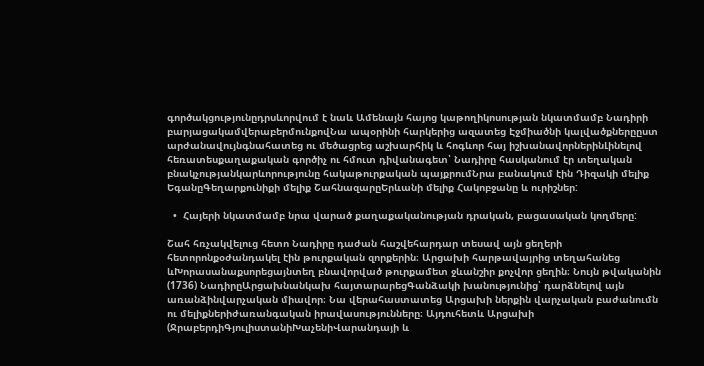գործակցությունըդրսևորվում է նաև Ամենայն հայոց կաթողիկոսության նկատմամբ Նադիրի բարյացակամվերաբերմունքովՆա ապօրինի հարկերից ազատեց Էջմիածնի կալվածքներըըստ արժանավույնգնահատեց ու մեծացրեց աշխարհիկ և հոգևոր հայ իշխանավորներինԼինելով հեռատեսքաղաքական գործիչ ու հմուտ դիվանագետ՝ Նադիրը հասկանում էր տեղական բնակչությանկարևորությունը հակաթուրքական պայքրումՆրա բանակում էին Դիզակի մելիք ԵգանըԳեղարքունիքի մելիք ՇահնազարըԵրևանի մելիք Հակոբջանը և ուրիշներ:

  •  Հայերի նկատմամբ նրա վարած քաղաքականության դրական, բացասական կողմերը:

Շահ հռչակվելուց հետո Նադիրը դաժան հաշվեհարդար տեսավ այն ցեղերի հետորոնքօժանդակել էին թուրքական զորքերին։ Արցախի հարթավայրից տեղահանեց ևԽորասանաքսորեցայնտեղ բնավորված թուրքամետ ջևանշիր քոչվոր ցեղին։ Նույն թվականին (1736) ՆադիրըԱրցախնանկախ հայտարարեցԳանձակի խանությունից՝ դարձնելով այն առանձինվարչական միավոր։ Նա վերահաստատեց Արցախի ներքին վարչական բաժանումն ու մելիքներիժառանգական իրավասությունները։ Այդուհետև Արցախի (ՋրաբերդիԳյուլիստանիԽաչենիՎարանդայի և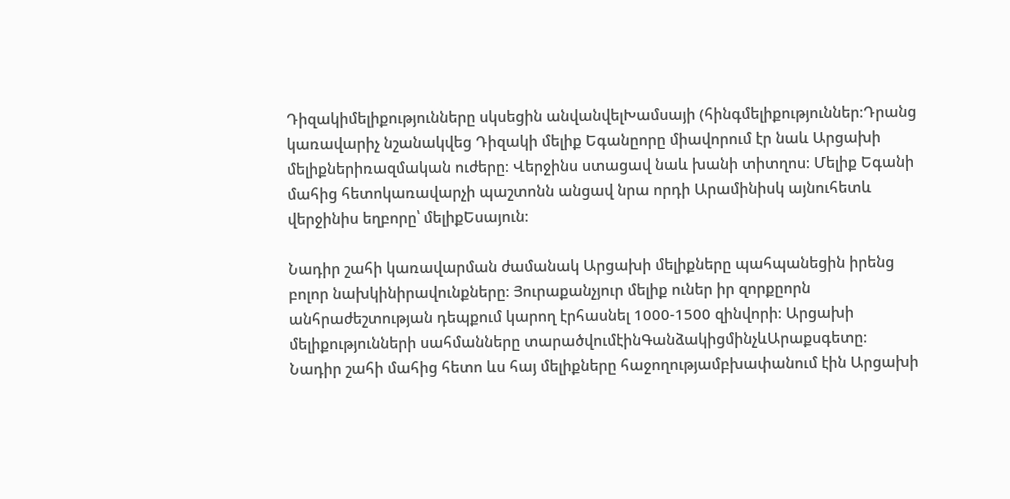Դիզակիմելիքությունները սկսեցին անվանվելԽամսայի (հինգմելիքություններ։Դրանց կառավարիչ նշանակվեց Դիզակի մելիք Եգանըորը միավորում էր նաև Արցախի մելիքներիռազմական ուժերը։ Վերջինս ստացավ նաև խանի տիտղոս։ Մելիք Եգանի մահից հետոկառավարչի պաշտոնն անցավ նրա որդի Արամինիսկ այնուհետև վերջինիս եղբորը՝ մելիքԵսայուն։

Նադիր շահի կառավարման ժամանակ Արցախի մելիքները պահպանեցին իրենց բոլոր նախկինիրավունքները։ Յուրաքանչյուր մելիք ուներ իր զորքըորն անհրաժեշտության դեպքում կարող էրհասնել 1000-1500 զինվորի։ Արցախի մելիքությունների սահմանները տարածվումէինԳանձակիցմինչևԱրաքսգետը։ Նադիր շահի մահից հետո ևս հայ մելիքները հաջողությամբխափանում էին Արցախի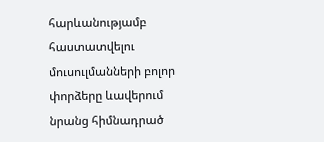հարևանությամբ հաստատվելու մուսուլմանների բոլոր փորձերը ևավերում նրանց հիմնադրած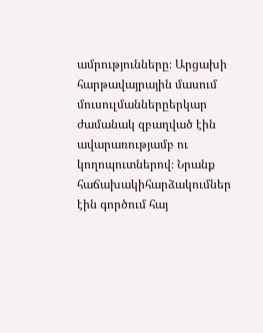ամրությունները։ Արցախի հարթավայրային մասում մուսուլմաններըերկար ժամանակ զբաղված էին ավարառությամբ ու կողոպուտներով։ Նրանք հաճախակիհարձակումներ էին գործում հայ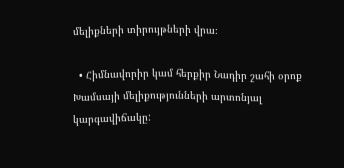մելիքների տիրույթների վրա։

  • Հիմնավորիր կամ հերքիր Նադիր շահի օրոք Խամսայի մելիքությունների արտոնյալ կարգավիճակը: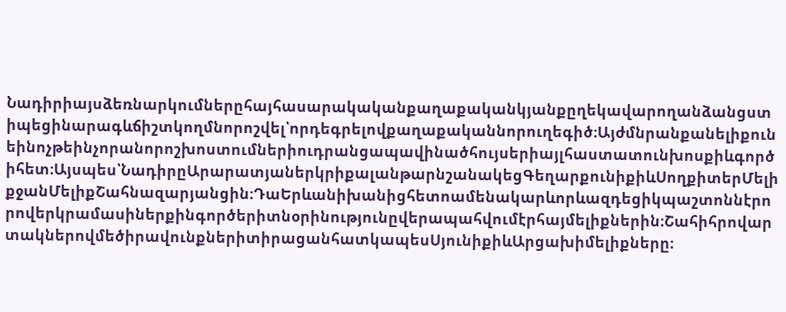Նադիրիայսձեռնարկումներըհայհասարակականքաղաքականկյանքըղեկավարողանձանցստիպեցինարագևճիշտկողմնորոշվել՝որդեգրելովքաղաքականնորուղեգիծ։Այժմնրանքանելիքունեինոչթեինչորանորոշխոստումներիուդրանցապավինածհույսերիայլհաստատունխոսքիևգործիհետ։Այսպես՝ՆադիրըԱրարատյաներկրիքալանթարնշանակեցԳեղարքունիքիևՍողքիտերՄելիքջանՄելիքՇահնազարյանցին։ԴաԵրևանիխանիցհետոամենակարևորևազդեցիկպաշտոննէրորովերկրամասիներքինգործերիտնօրինությունըվերապահվումէրհայմելիքներին։ՇահիհրովարտակներովմեծիրավունքներիտիրացանհատկապեսՍյունիքիևԱրցախիմելիքները։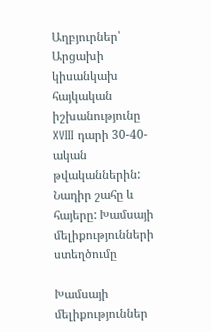Աղբյուրներ՝  Արցախի կիսանկախ հայկական իշխանությունը XVIII դարի 30-40-ական թվականներին: Նադիր շահը և հայերը: Խամսայի մելիքությունների ստեղծումը

Խամսայի մելիքություններ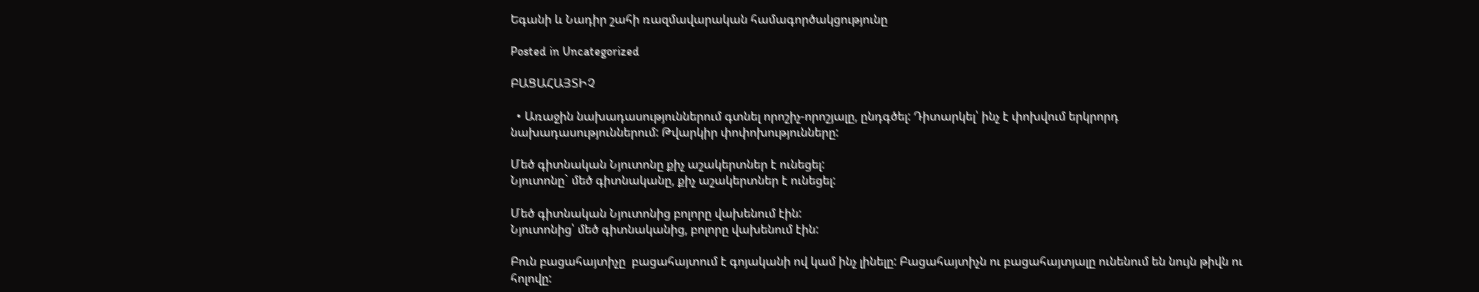Եգանի և Նադիր շահի ռազմավարական համագործակցությունը

Posted in Uncategorized

ԲԱՑԱՀԱՅՏԻՉ

  • Առաջին նախադասություններում գտնել որոշիչ-որոշյալը, ընդգծել: Դիտարկել՝ ինչ է փոխվում երկրորդ նախադասություններում: Թվարկիր փոփոխությունները:

Մեծ գիտնական Նյուտոնը քիչ աշակերտներ է ունեցել:
Նյուտոնը` մեծ գիտնականը, քիչ աշակերտներ է ունեցել:

Մեծ գիտնական Նյուտոնից բոլորը վախենում էին:
Նյուտոնից՝ մեծ գիտնականից, բոլորը վախենում էին:

Բուն բացահայտիչը  բացահայտում է գոյականի ով կամ ինչ լինելը: Բացահայտիչն ու բացահայտյալը ունենում են նույն թիվն ու հոլովը: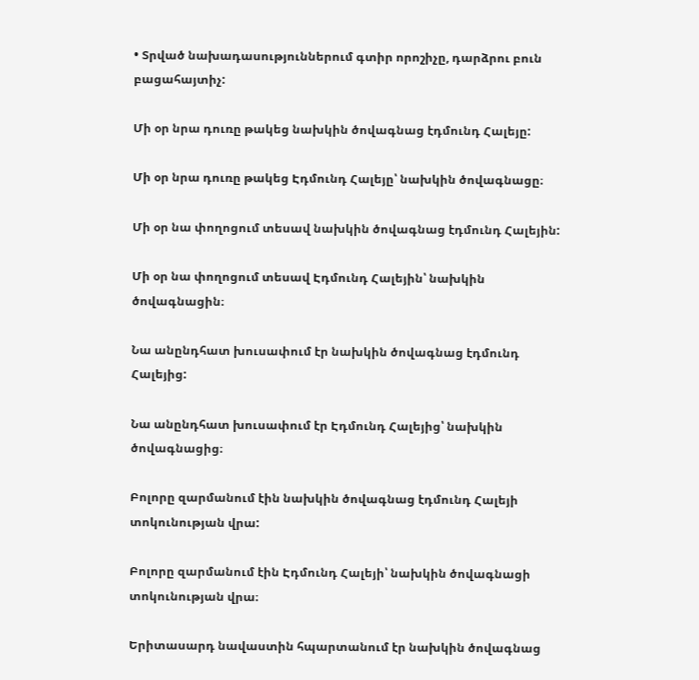• Տրված նախադասություններում գտիր որոշիչը, դարձրու բուն բացահայտիչ:

Մի օր նրա դուռը թակեց նախկին ծովագնաց էդմունդ Հալեյը:

Մի օր նրա դուռը թակեց Էդմունդ Հալեյը՝ նախկին ծովագնացը։

Մի օր նա փողոցում տեսավ նախկին ծովագնաց էդմունդ Հալեյին:

Մի օր նա փողոցում տեսավ Էդմունդ Հալեյին՝ նախկին ծովագնացին։

Նա անընդհատ խուսափում էր նախկին ծովագնաց էդմունդ Հալեյից:

Նա անընդհատ խուսափում էր Էդմունդ Հալեյից՝ նախկին ծովագնացից։

Բոլորը զարմանում էին նախկին ծովագնաց էդմունդ Հալեյի տոկունության վրա:

Բոլորը զարմանում էին Էդմունդ Հալեյի՝ նախկին ծովագնացի տոկունության վրա։

Երիտասարդ նավաստին հպարտանում էր նախկին ծովագնաց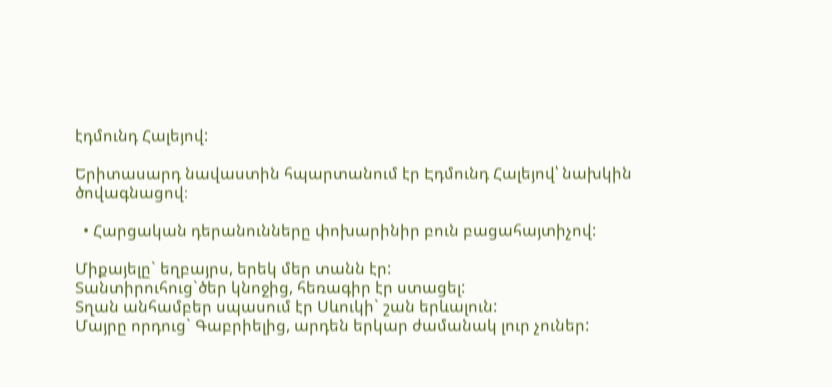էդմունդ Հալեյով:

Երիտասարդ նավաստին հպարտանում էր Էդմունդ Հալեյով՝ նախկին ծովագնացով։

  • Հարցական դերանունները փոխարինիր բուն բացահայտիչով:

Միքայելը` եղբայրս, երեկ մեր տանն էր:
Տանտիրուհուց`ծեր կնոջից, հեռագիր էր ստացել:
Տղան անհամբեր սպասում էր Սևուկի` շան երևալուն:
Մայրը որդուց` Գաբրիելից, արդեն երկար ժամանակ լուր չուներ: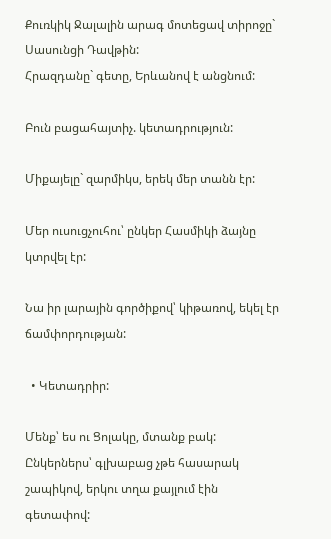Քուռկիկ Ջալալին արագ մոտեցավ տիրոջը` Սասունցի Դավթին:
Հրազդանը` գետը, Երևանով է անցնում:

Բուն բացահայտիչ. կետադրություն:

Միքայելը` զարմիկս, երեկ մեր տանն էր:

Մեր ուսուցչուհու՝ ընկեր Հասմիկի ձայնը կտրվել էր:

Նա իր լարային գործիքով՝ կիթառով, եկել էր ճամփորդության:

  • Կետադրիր:

Մենք՝ ես ու Ցոլակը, մտանք բակ:
Ընկերներս՝ գլխաբաց չթե հասարակ շապիկով, երկու տղա քայլում էին գետափով: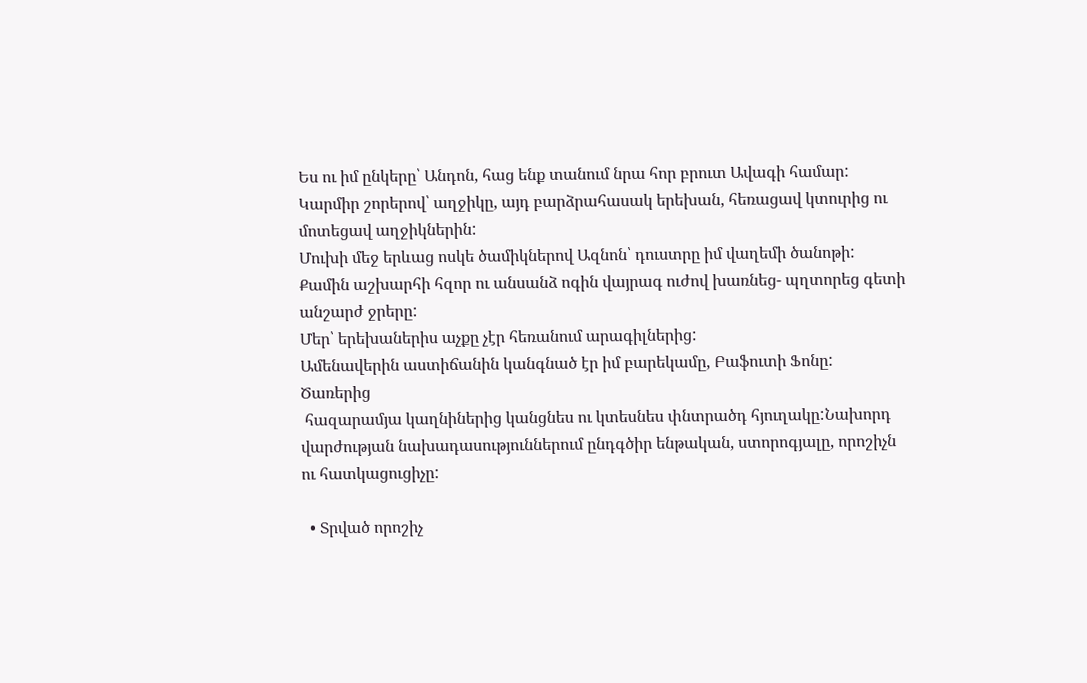Ես ու իմ ընկերը՝ Անդոն, հաց ենք տանում նրա հոր բրուտ Ավագի համար:
Կարմիր շորերով՝ աղջիկը, այդ բարձրահասակ երեխան, հեռացավ կտուրից ու մոտեցավ աղջիկներին:
Մուխի մեջ երևաց ոսկե ծամիկներով Ազնոն՝ դուստրը իմ վաղեմի ծանոթի:
Քամին աշխարհի հզոր ու անսանձ ոգին վայրագ ուժով խառնեց- պղտորեց գետի անշարժ ջրերը:
Մեր՝ երեխաներիս աչքը չէր հեռանում արագիլներից:
Ամենավերին աստիճանին կանգնած էր իմ բարեկամը, Բաֆուտի Ֆոնը:
Ծառերից
 հազարամյա կաղնիներից կանցնես ու կտեսնես փնտրածդ հյուղակը:Նախորդ վարժության նախադասություններում ընդգծիր ենթական, ստորոգյալը, որոշիչն ու հատկացուցիչը:

  • Տրված որոշիչ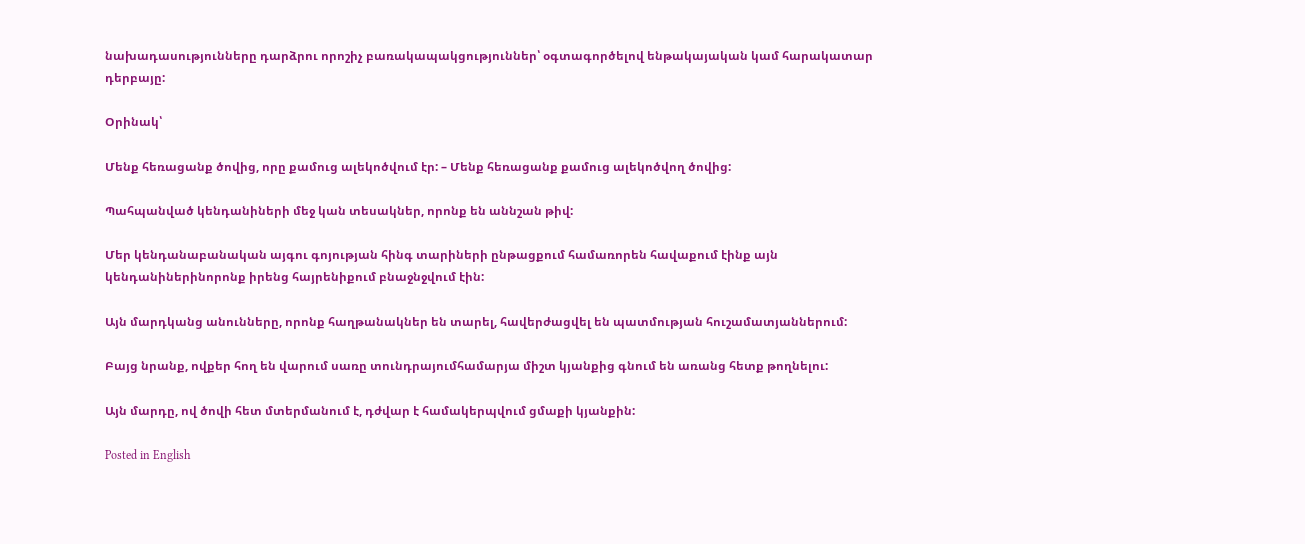նախադասությունները դարձրու որոշիչ բառակապակցություններ՝ օգտագործելով ենթակայական կամ հարակատար դերբայը:

Օրինակ՝

Մենք հեռացանք ծովից, որը քամուց ալեկոծվում էր: – Մենք հեռացանք քամուց ալեկոծվող ծովից:

Պահպանված կենդանիների մեջ կան տեսակներ, որոնք են աննշան թիվ:

Մեր կենդանաբանական այգու գոյության հինգ տարիների ընթացքում համառորեն հավաքում էինք այն կենդանիներինորոնք իրենց հայրենիքում բնաջնջվում էին:

Այն մարդկանց անունները, որոնք հաղթանակներ են տարել, հավերժացվել են պատմության հուշամատյաններում:

Բայց նրանք, ովքեր հող են վարում սառը տունդրայումհամարյա միշտ կյանքից գնում են առանց հետք թողնելու:

Այն մարդը, ով ծովի հետ մտերմանում է, դժվար է համակերպվում ցմաքի կյանքին:

Posted in English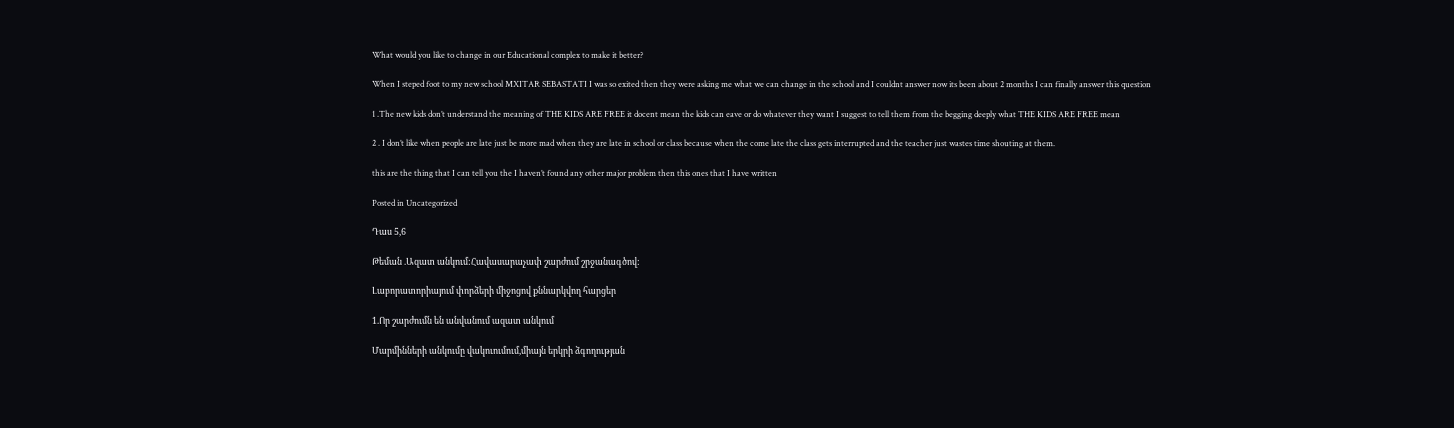What would you like to change in our Educational complex to make it better?

When I steped foot to my new school MXITAR SEBASTATI I was so exited then they were asking me what we can change in the school and I couldnt answer now its been about 2 months I can finally answer this question

1 .The new kids don’t understand the meaning of THE KIDS ARE FREE it docent mean the kids can eave or do whatever they want I suggest to tell them from the begging deeply what THE KIDS ARE FREE mean

2 . I don’t like when people are late just be more mad when they are late in school or class because when the come late the class gets interrupted and the teacher just wastes time shouting at them.

this are the thing that I can tell you the I haven’t found any other major problem then this ones that I have written

Posted in Uncategorized

Դաս 5,6

Թեման .Ազատ անկում:Հավասարաչափ շարժում շրջանագծով:

Լաբորատորիայում փորձերի միջոցով քննարկվող հարցեր

1.Որ շարժումն են անվանում ազատ անկում

Մարմինների անկումը վակուումում,միայն երկրի ձգողության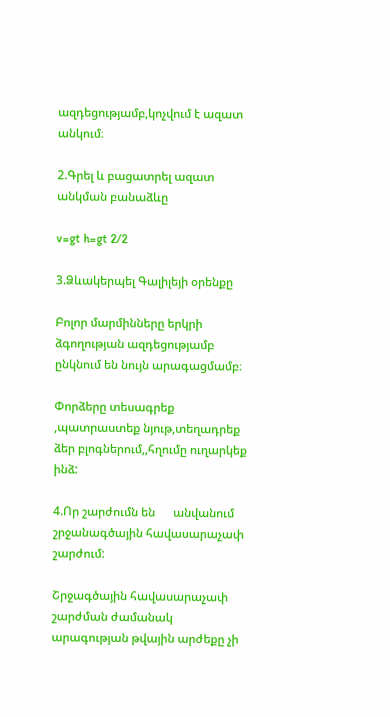ազդեցությամբ,կոչվում է ազատ անկում։

2.Գրել և բացատրել ազատ անկման բանաձևը

v=gt h=gt 2/2

3.Ձևակերպել Գալիլեյի օրենքը

Բոլոր մարմինները երկրի ձգողության ազդեցությամբ ընկնում են նույն արագացմամբ։

Փորձերը տեսագրեք ,պատրաստեք նյութ,տեղադրեք ձեր բլոգներում,,հղումը ուղարկեք ինձ:

4.Որ շարժումն են      անվանում   շրջանագծային հավասարաչափ շարժում:

Շրջագծային հավասարաչափ շարժման ժամանակ արագության թվային արժեքը չի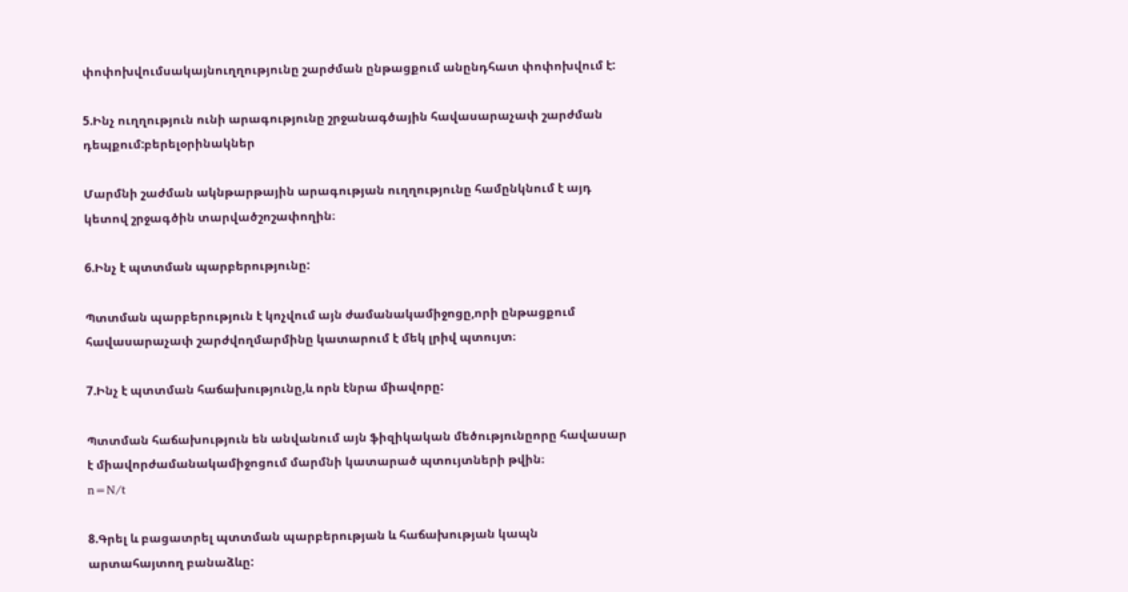փոփոխվումսակայնուղղությունը շարժման ընթացքում անընդհատ փոփոխվում է:

5.Ինչ ուղղություն ունի արագությունը շրջանագծային հավասարաչափ շարժման դեպքում:բերելօրինակներ

Մարմնի շաժման ակնթարթային արագության ուղղությունը համընկնում է այդ կետով շրջագծին տարվածշոշափողին։

6.Ինչ է պտտման պարբերությունը:

Պտտման պարբերություն է կոչվում այն ժամանակամիջոցը,որի ընթացքում հավասարաչափ շարժվողմարմինը կատարում է մեկ լրիվ պտույտ։

7.Ինչ է պտտման հաճախությունը,և որն էնրա միավորը:

Պտտման հաճախություն են անվանում այն ֆիզիկական մեծությունըորը հավասար է միավորժամանակամիջոցում մարմնի կատարած պտույտների թվին։
n=N/t

8.Գրել և բացատրել պտտման պարբերության և հաճախության կապն արտահայտող բանաձևը: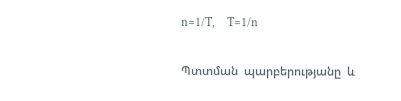n=1/T,    T=1/n

Պտտման  պարբերությանը  և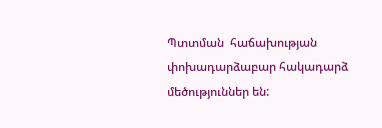Պտտման  հաճախության փոխադարձաբար հակադարձ  մեծություններ են: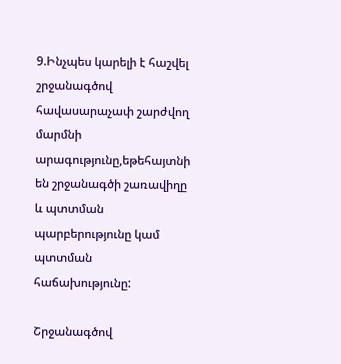9.Ինչպես կարելի է հաշվել շրջանագծով հավասարաչափ շարժվող մարմնի արագությունը,եթեհայտնի են շրջանագծի շառավիղը և պտտման պարբերությունը կամ պտտման հաճախությունը:

Շրջանագծով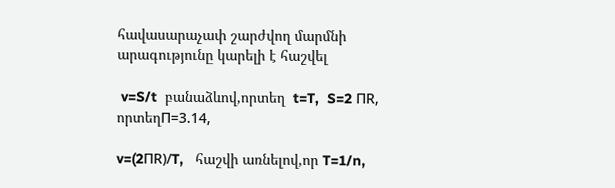հավասարաչափ շարժվող մարմնի արագությունը կարելի է հաշվել

 v=S/t  բանաձևով,որտեղ  t=T,  S=2 ПR, որտեղП=3.14,

v=(2ПR)/T,   հաշվի առնելով,որ T=1/n,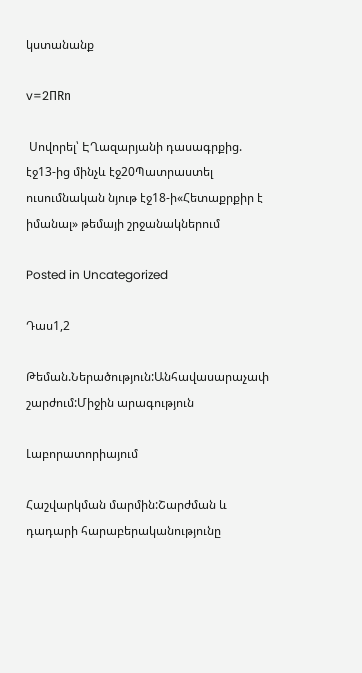կստանանք

v=2ПRn

 Սովորել՝ ԷՂազարյանի դասագրքից. էջ13-ից մինչև էջ20Պատրաստել ուսումնական նյութ էջ18-ի«Հետաքրքիր է իմանալ» թեմայի շրջանակներում

Posted in Uncategorized

Դաս1,2

Թեման.Ներածություն:Անհավասարաչափ շարժում:Միջին արագություն

Լաբորատորիայում

Հաշվարկման մարմին:Շարժման և դադարի հարաբերականությունը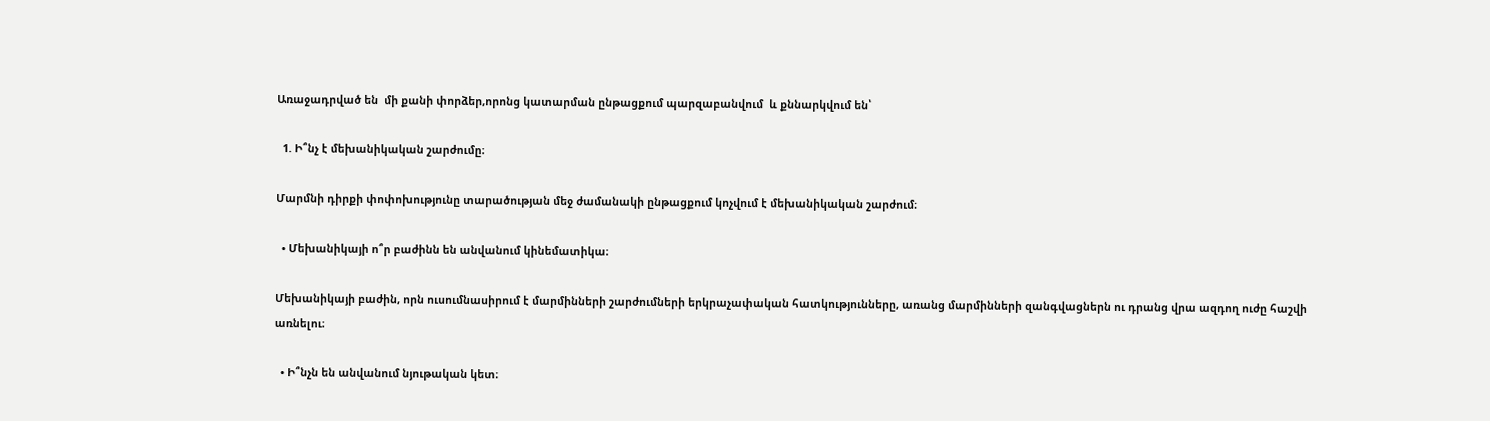Առաջադրված են  մի քանի փորձեր,որոնց կատարման ընթացքում պարզաբանվում  և քննարկվում են՝

  1. Ի՞նչ է մեխանիկական շարժումը։

Մարմնի դիրքի փոփոխությունը տարածության մեջ ժամանակի ընթացքում կոչվում է մեխանիկական շարժում։

  • Մեխանիկայի ո՞ր բաժինն են անվանում կինեմատիկա։

Մեխանիկայի բաժին, որն ուսումնասիրում է մարմինների շարժումների երկրաչափական հատկությունները, առանց մարմինների զանգվացներն ու դրանց վրա ազդող ուժը հաշվի առնելու։

  • Ի՞նչն են անվանում նյութական կետ։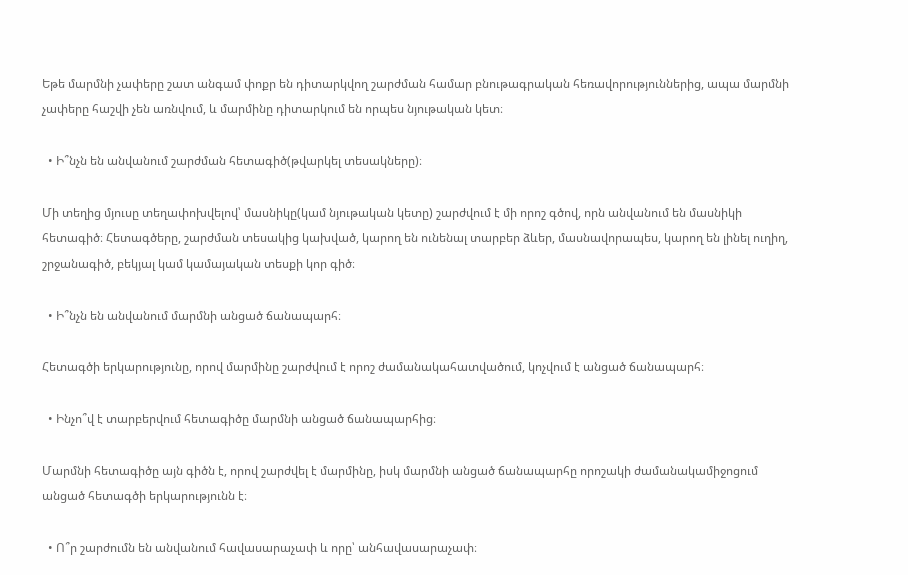Եթե մարմնի չափերը շատ անգամ փոքր են դիտարկվող շարժման համար բնութագրական հեռավորություններից, ապա մարմնի չափերը հաշվի չեն առնվում, և մարմինը դիտարկում են որպես նյութական կետ։

  • Ի՞նչն են անվանում շարժման հետագիծ(թվարկել տեսակները)։

Մի տեղից մյուսը տեղափոխվելով՝ մասնիկը(կամ նյութական կետը) շարժվում է մի որոշ գծով, որն անվանում են մասնիկի հետագիծ։ Հետագծերը, շարժման տեսակից կախված, կարող են ունենալ տարբեր ձևեր, մասնավորապես, կարող են լինել ուղիղ, շրջանագիծ, բեկյալ կամ կամայական տեսքի կոր գիծ։

  • Ի՞նչն են անվանում մարմնի անցած ճանապարհ։

Հետագծի երկարությունը, որով մարմինը շարժվում է որոշ ժամանակահատվածում, կոչվում է անցած ճանապարհ։

  • Ինչո՞վ է տարբերվում հետագիծը մարմնի անցած ճանապարհից։

Մարմնի հետագիծը այն գիծն է, որով շարժվել է մարմինը, իսկ մարմնի անցած ճանապարհը որոշակի ժամանակամիջոցում անցած հետագծի երկարությունն է։

  • Ո՞ր շարժումն են անվանում հավասարաչափ և որը՝ անհավասարաչափ։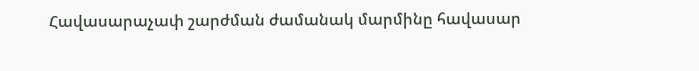Հավասարաչափ շարժման ժամանակ մարմինը հավասար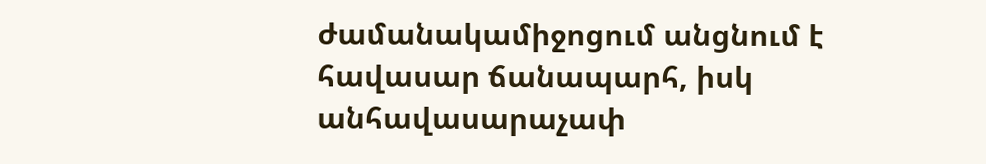ժամանակամիջոցում անցնում է հավասար ճանապարհ, իսկ անհավասարաչափ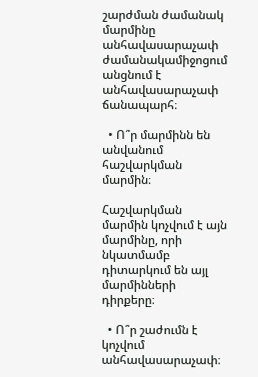շարժման ժամանակ մարմինը անհավասարաչափ ժամանակամիջոցում անցնում է անհավասարաչափ ճանապարհ։

  • Ո՞ր մարմինն են անվանում հաշվարկման մարմին։

Հաշվարկման մարմին կոչվում է այն մարմինը, որի նկատմամբ դիտարկում են այլ մարմինների դիրքերը։

  • Ո՞ր շաժումն է կոչվում անհավասարաչափ։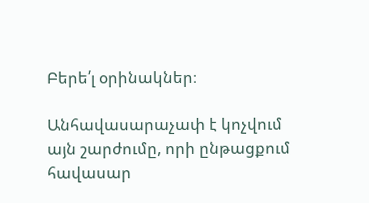Բերե՛լ օրինակներ։

Անհավասարաչափ է կոչվում այն շարժումը, որի ընթացքում հավասար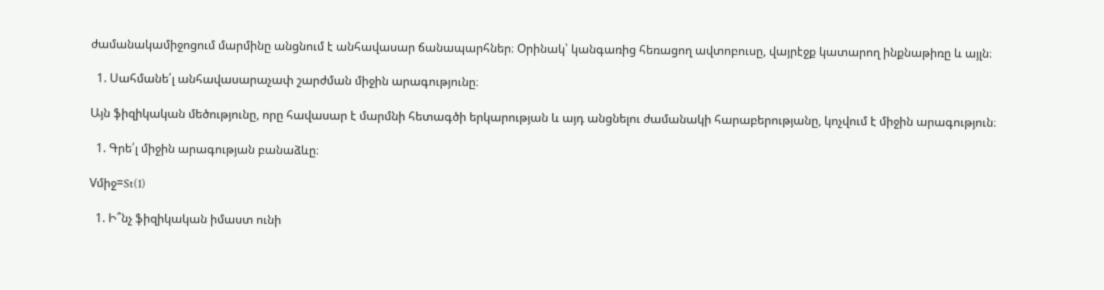ժամանակամիջոցում մարմինը անցնում է անհավասար ճանապարհներ։ Օրինակ՝ կանգառից հեռացող ավտոբուսը, վայրէջք կատարող ինքնաթիռը և այլն։

  1. Սահմանե՛լ անհավասարաչափ շարժման միջին արագությունը։

Այն ֆիզիկական մեծությունը, որը հավասար է մարմնի հետագծի երկարության և այդ անցնելու ժամանակի հարաբերությանը, կոչվում է միջին արագություն։

  1. Գրե՛լ միջին արագության բանաձևը։

Vմիջ=St(1)

  1. Ի՞նչ ֆիզիկական իմաստ ունի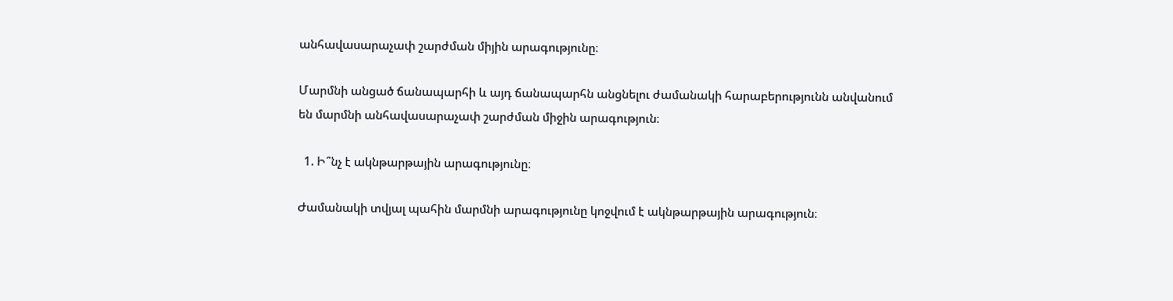անհավասարաչափ շարժման միյին արագությունը։

Մարմնի անցած ճանապարհի և այդ ճանապարհն անցնելու ժամանակի հարաբերությունն անվանում են մարմնի անհավասարաչափ շարժման միջին արագություն։

  1. Ի՞նչ է ակնթարթային արագությունը։

Ժամանակի տվյալ պահին մարմնի արագությունը կոջվում է ակնթարթային արագություն։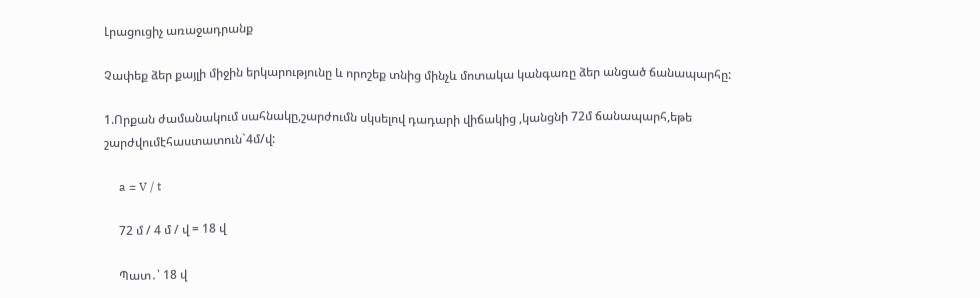Լրացուցիչ առաջադրանք

Չափեք ձեր քայլի միջին երկարությունը և որոշեք տնից մինչև մոտակա կանգառը ձեր անցած ճանապարհը:

1.Որքան ժամանակում սահնակը,շարժումն սկսելով դադարի վիճակից ,կանցնի 72մ ճանապարհ,եթե շարժվումէհաստատուն`4մ/վ:

     a = V / t

     72 մ / 4 մ / վ = 18 վ

     Պատ․՝ 18 վ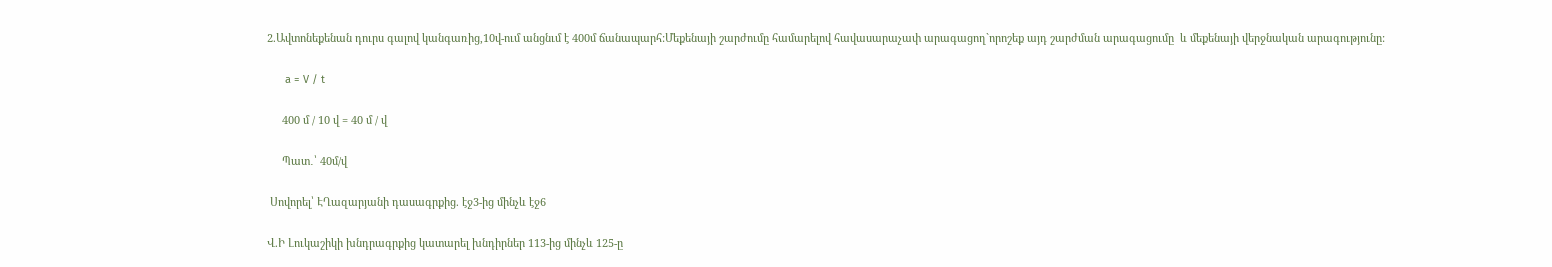2.Ավտոնեքենան դուրս գալով կանգառից,10վ-ում անցնւմ է 400մ ճանապարհ:Մեքենայի շարժումը համարելով հավասարաչափ արագացող`որոշեք այդ շարժման արագացումը  և մեքենայի վերջնական արագությունը:

      a = V / t

     400 մ / 10 վ = 40 մ / վ

     Պատ․՝ 40մ/վ

 Սովորել՝ ԷՂազարյանի դասագրքից. էջ3-ից մինչև էջ6

Վ.Ի Լուկաշիկի խնդրագրքից կատարել խնդիրներ 113-ից մինչև 125-ը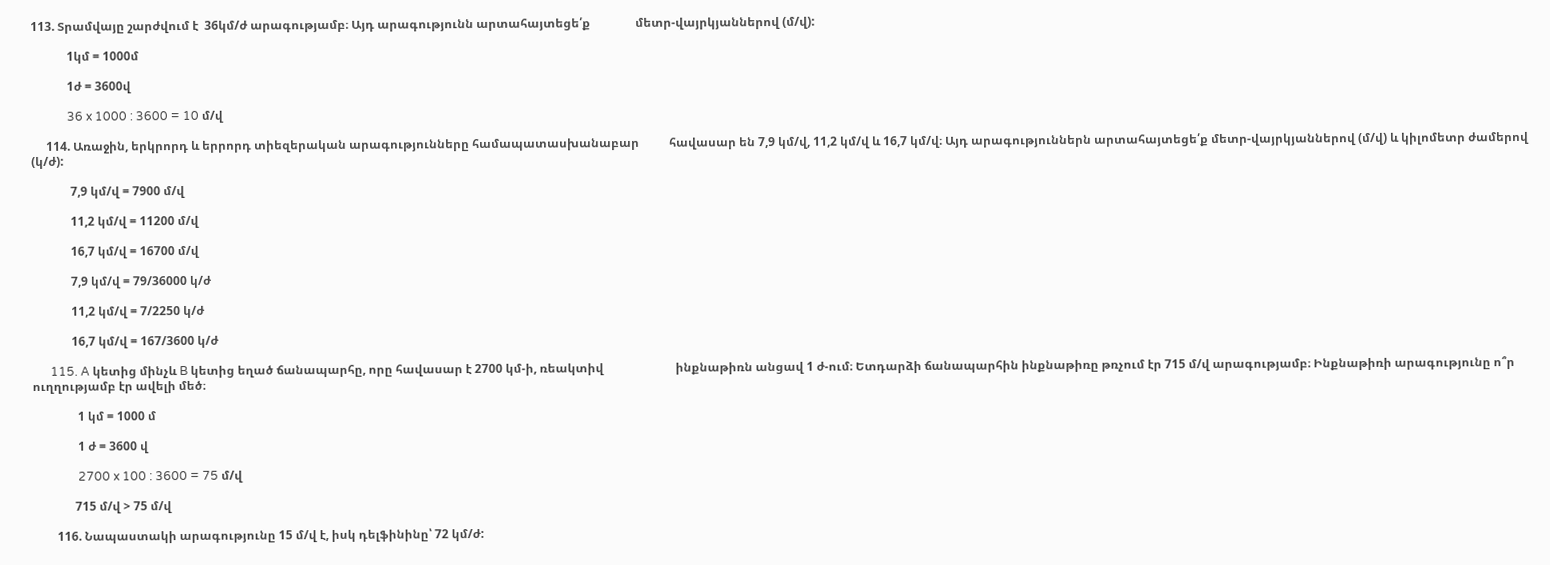113. Տրամվայը շարժվում է  36կմ/ժ արագությամբ։ Այդ արագությունն արտահայտեցե՛ք               մետր-վայրկյաններով (մ/վ):

            1կմ = 1000մ

            1ժ = 3600վ

            36 x 1000 : 3600 = 10 մ/վ

     114. Առաջին, երկրորդ և երրորդ տիեզերական արագությունները համապատասխանաբար          հավասար են 7,9 կմ/վ, 11,2 կմ/վ և 16,7 կմ/վ։ Այդ արագություններն արտահայտեցե՛ք մետր-վայրկյաններով (մ/վ) և կիլոմետր ժամերով (կ/ժ):

             7,9 կմ/վ = 7900 մ/վ

             11,2 կմ/վ = 11200 մ/վ

             16,7 կմ/վ = 16700 մ/վ

             7,9 կմ/վ = 79/36000 կ/ժ

             11,2 կմ/վ = 7/2250 կ/ժ

             16,7 կմ/վ = 167/3600 կ/ժ

      115. A կետից մինչև B կետից եղած ճանապարհը, որը հավասար է 2700 կմ-ի, ռեակտիվ                        ինքնաթիռն անցավ 1 ժ-ում։ Ետդարձի ճանապարհին ինքնաթիռը թռչում էր 715 մ/վ արագությամբ։ Ինքնաթիռի արագությունը ո՞ր ուղղությամբ էր ավելի մեծ։

               1 կմ = 1000 մ

               1 ժ = 3600 վ

               2700 x 100 : 3600 = 75 մ/վ

              715 մ/վ > 75 մ/վ

        116. Նապաստակի արագությունը 15 մ/վ է, իսկ դելֆինինը՝ 72 կմ/ժ: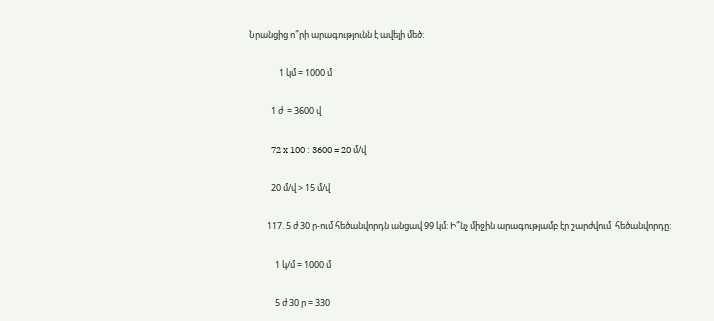Նրանցից ո՞րի արագությունն է ավելի մեծ:

               1 կմ = 1000 մ

           1 ժ  = 3600 վ

           72 x 100 : 3600 = 20 մ/վ

           20 մ/վ > 15 մ/վ

         117. 5 ժ 30 ր-ում հեծանվորդն անցավ 99 կմ: Ի՞նչ միջին արագությամբ էր շարժվում  հեծանվորդը:

             1 կ/մ = 1000 մ

             5 ժ 30 ր = 330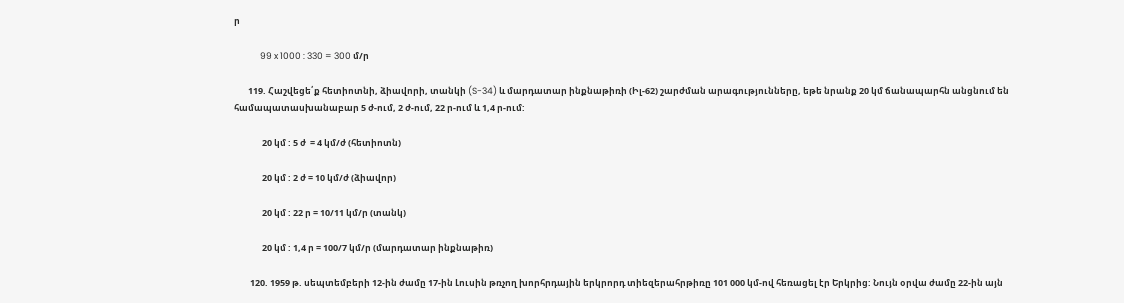ր

             99 x 1000 : 330 = 300 մ/ր

       119. Հաշվեցե՛ք հետիոտնի, ձիավորի, տանկի (S-34) և մարդատար ինքնաթիռի (Իլ-62) շարժման արագությունները, եթե նրանք 20 կմ ճանապարհն անցնում են համապատասխանաբար 5 ժ-ում, 2 ժ-ում, 22 ր-ում և 1,4 ր-ում:

              20 կմ : 5 ժ  = 4 կմ/ժ (հետիոտն)

              20 կմ : 2 ժ = 10 կմ/ժ (ձիավոր)

              20 կմ : 22 ր = 10/11 կմ/ր (տանկ)

              20 կմ : 1,4 ր = 100/7 կմ/ր (մարդատար ինքնաթիռ)

        120. 1959 թ. սեպտեմբերի 12-ին ժամը 17-ին Լուսին թռչող խորհրդային երկրորդ տիեզերահրթիռը 101 000 կմ-ով հեռացել էր Երկրից: Նույն օրվա ժամը 22-ին այն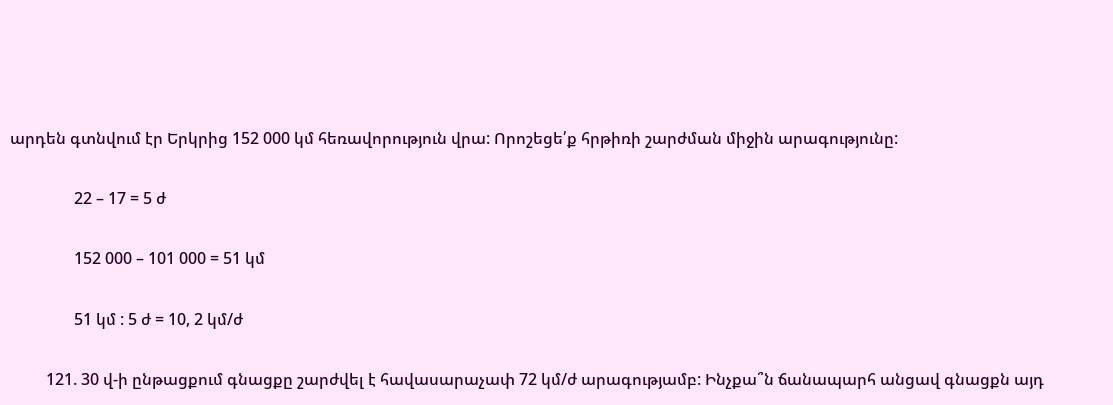արդեն գտնվում էր Երկրից 152 000 կմ հեռավորություն վրա: Որոշեցե՛ք հրթիռի շարժման միջին արագությունը:

                22 – 17 = 5 ժ

                152 000 – 101 000 = 51 կմ

                51 կմ : 5 ժ = 10, 2 կմ/ժ

         121. 30 վ-ի ընթացքում գնացքը շարժվել է հավասարաչափ 72 կմ/ժ արագությամբ: Ինչքա՞ն ճանապարհ անցավ գնացքն այդ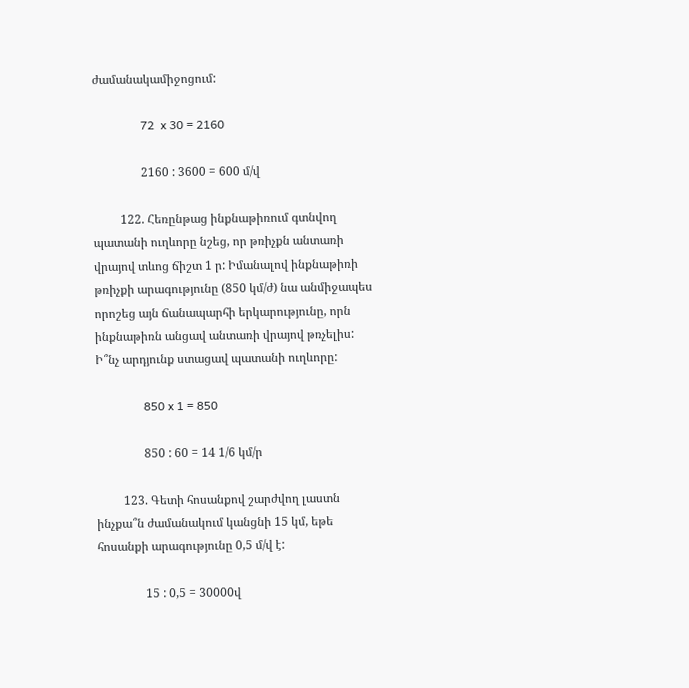ժամանակամիջոցում:

                72  x 30 = 2160

                2160 : 3600 = 600 մ/վ

         122. Հեռընթաց ինքնաթիռում գտնվող պատանի ուղևորը նշեց, որ թռիչքն անտառի վրայով տևոց ճիշտ 1 ր: Իմանալով ինքնաթիռի թռիչքի արագությունը (850 կմ/ժ) նա անմիջապես որոշեց այն ճանապարհի երկարությունը, որն ինքնաթիռն անցավ անտառի վրայով թռչելիս: Ի՞նչ արդյունք ստացավ պատանի ուղևորը:

                850 x 1 = 850

                850 : 60 = 14 1/6 կմ/ր

         123. Գետի հոսանքով շարժվող լաստն ինչքա՞ն ժամանակում կանցնի 15 կմ, եթե հոսանքի արագությունը 0,5 մ/վ է:

                15 : 0,5 = 30000վ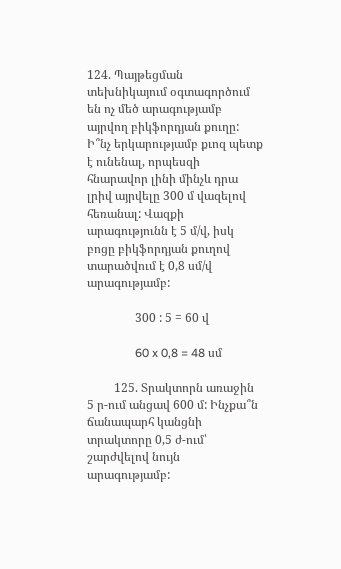124. Պայթեցման տեխնիկայում օգտագործում են ոչ մեծ արագությամբ այրվող բիկֆորդյան քուղը: Ի՞նչ երկարությամբ քւոզ պետք է ունենալ, որպեսզի հնարավոր լինի մինչև դրա լրիվ այրվելը 300 մ վազելով հեռանալ: Վազքի արագությունն է 5 մ/վ, իսկ բոցը բիկֆորդյան քուղով տարածվում է 0,8 սմ/վ արագությամբ:

                300 : 5 = 60 վ

                60 x 0,8 = 48 սմ

         125. Տրակտորն առաջին 5 ր-ում անցավ 600 մ: Ինչքա՞ն ճանապարհ կանցնի տրակտորը 0,5 ժ-ում՝ շարժվելով նույն արագությամբ: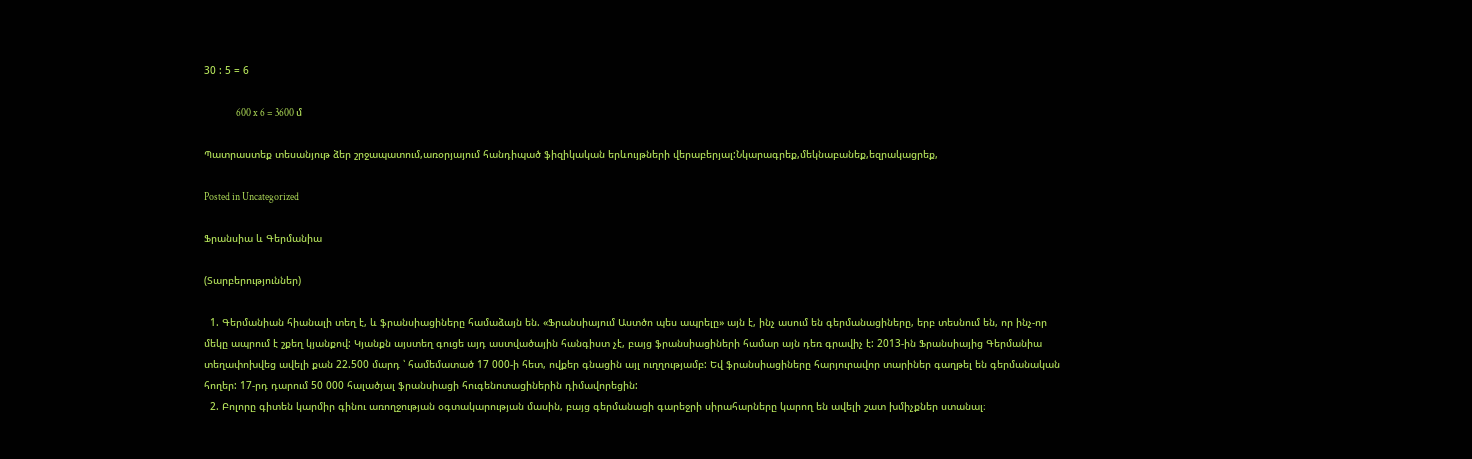30 : 5 = 6

                600 x 6 = 3600 մ

Պատրաստեք տեսանյութ ձեր շրջապատում,առօրյայում հանդիպած ֆիզիկական երևույթների վերաբերյալ:Նկարագրեք,մեկնաբանեք,եզրակացրեք,

Posted in Uncategorized

Ֆրանսիա և Գերմանիա

(Տարբերություններ)

  1. Գերմանիան հիանալի տեղ է, և ֆրանսիացիները համաձայն են. «Ֆրանսիայում Աստծո պես ապրելը» այն է, ինչ ասում են գերմանացիները, երբ տեսնում են, որ ինչ-որ մեկը ապրում է շքեղ կյանքով: Կյանքն այստեղ գուցե այդ աստվածային հանգիստ չէ, բայց ֆրանսիացիների համար այն դեռ գրավիչ է: 2013-ին Ֆրանսիայից Գերմանիա տեղափոխվեց ավելի քան 22.500 մարդ ՝ համեմատած 17 000-ի հետ, ովքեր գնացին այլ ուղղությամբ: Եվ ֆրանսիացիները հարյուրավոր տարիներ գաղթել են գերմանական հողեր: 17-րդ դարում 50 000 հալածյալ ֆրանսիացի հուգենոտացիներին դիմավորեցին:
  2. Բոլորը գիտեն կարմիր գինու առողջության օգտակարության մասին, բայց գերմանացի գարեջրի սիրահարները կարող են ավելի շատ խմիչքներ ստանալ։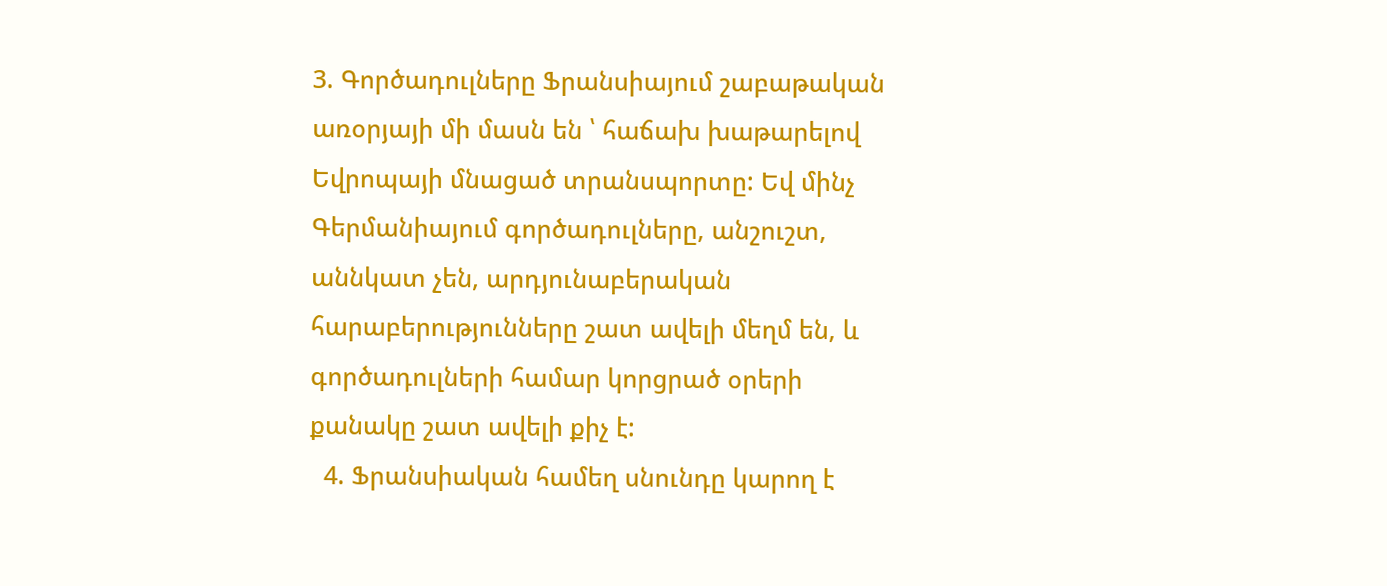3. Գործադուլները Ֆրանսիայում շաբաթական առօրյայի մի մասն են ՝ հաճախ խաթարելով Եվրոպայի մնացած տրանսպորտը: Եվ մինչ Գերմանիայում գործադուլները, անշուշտ, աննկատ չեն, արդյունաբերական հարաբերությունները շատ ավելի մեղմ են, և գործադուլների համար կորցրած օրերի քանակը շատ ավելի քիչ է:
  4. Ֆրանսիական համեղ սնունդը կարող է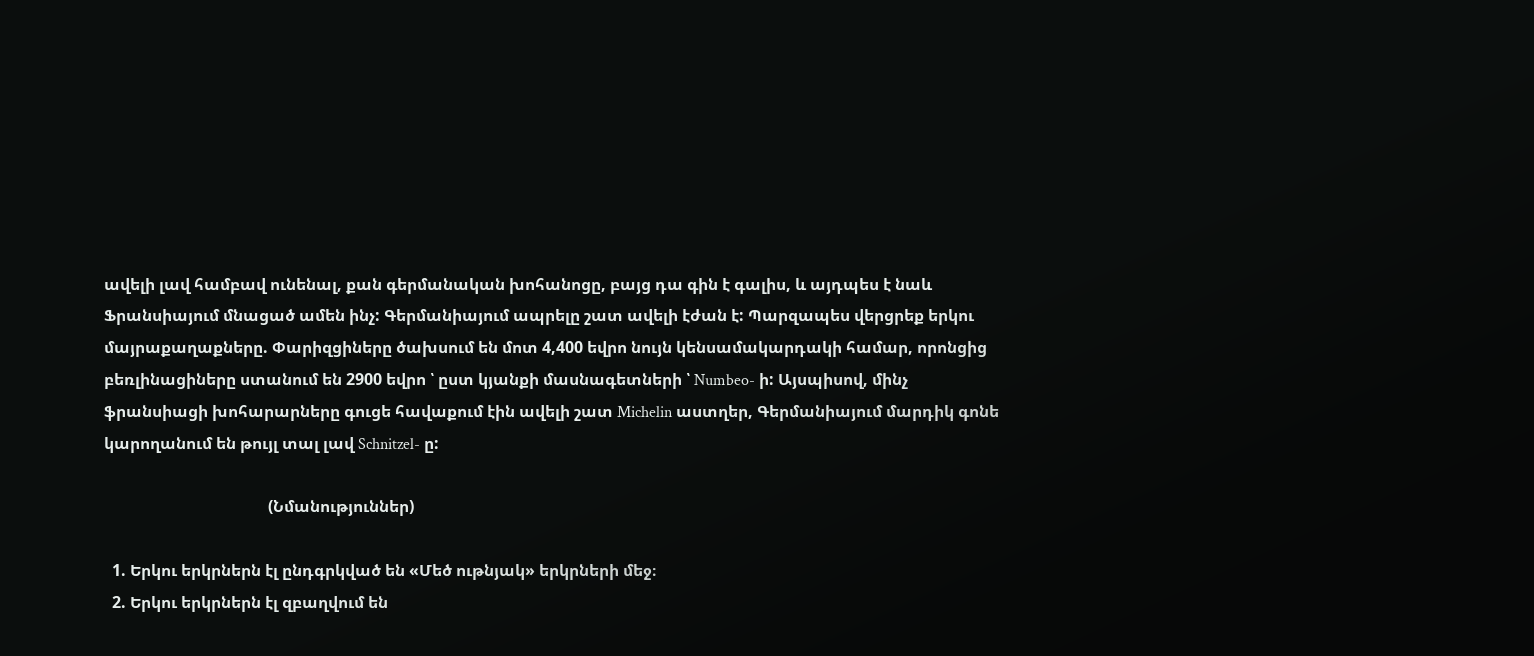ավելի լավ համբավ ունենալ, քան գերմանական խոհանոցը, բայց դա գին է գալիս, և այդպես է նաև Ֆրանսիայում մնացած ամեն ինչ: Գերմանիայում ապրելը շատ ավելի էժան է: Պարզապես վերցրեք երկու մայրաքաղաքները. Փարիզցիները ծախսում են մոտ 4,400 եվրո նույն կենսամակարդակի համար, որոնցից բեռլինացիները ստանում են 2900 եվրո ՝ ըստ կյանքի մասնագետների ՝ Numbeo- ի: Այսպիսով, մինչ ֆրանսիացի խոհարարները գուցե հավաքում էին ավելի շատ Michelin աստղեր, Գերմանիայում մարդիկ գոնե կարողանում են թույլ տալ լավ Schnitzel- ը:

                                         (Նմանություններ)

  1. Երկու երկրներն էլ ընդգրկված են «Մեծ ութնյակ» երկրների մեջ։
  2. Երկու երկրներն էլ զբաղվում են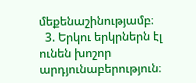մեքենաշինությամբ։
  3. Երկու երկրներն էլ ունեն խոշոր արդյունաբերություն։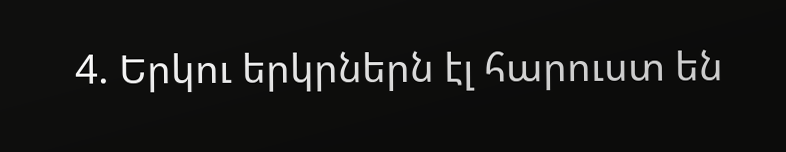4. Երկու երկրներն էլ հարուստ են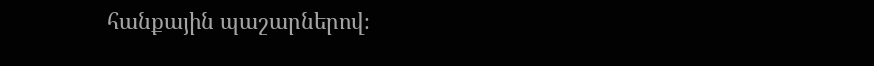հանքային պաշարներով։